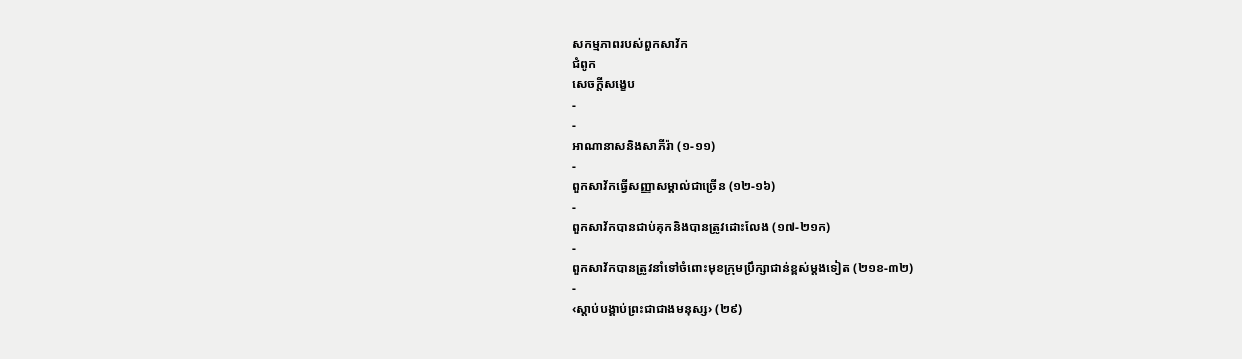សកម្មភាពរបស់ពួកសាវ័ក
ជំពូក
សេចក្ដីសង្ខេប
-
-
អាណានាសនិងសាភីរ៉ា (១-១១)
-
ពួកសាវ័កធ្វើសញ្ញាសម្គាល់ជាច្រើន (១២-១៦)
-
ពួកសាវ័កបានជាប់គុកនិងបានត្រូវដោះលែង (១៧-២១ក)
-
ពួកសាវ័កបានត្រូវនាំទៅចំពោះមុខក្រុមប្រឹក្សាជាន់ខ្ពស់ម្ដងទៀត (២១ខ-៣២)
-
‹ស្ដាប់បង្គាប់ព្រះជាជាងមនុស្ស› (២៩)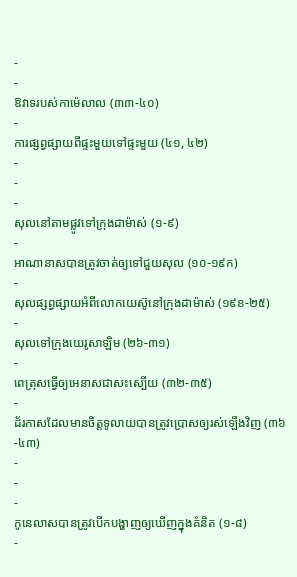-
-
ឱវាទរបស់កាម៉េលាល (៣៣-៤០)
-
ការផ្សព្វផ្សាយពីផ្ទះមួយទៅផ្ទះមួយ (៤១, ៤២)
-
-
-
សុលនៅតាមផ្លូវទៅក្រុងដាម៉ាស់ (១-៩)
-
អាណានាសបានត្រូវចាត់ឲ្យទៅជួយសុល (១០-១៩ក)
-
សុលផ្សព្វផ្សាយអំពីលោកយេស៊ូនៅក្រុងដាម៉ាស់ (១៩ខ-២៥)
-
សុលទៅក្រុងយេរូសាឡិម (២៦-៣១)
-
ពេត្រុសធ្វើឲ្យអេនាសជាសះស្បើយ (៣២-៣៥)
-
ដ័រកាសដែលមានចិត្តទូលាយបានត្រូវប្រោសឲ្យរស់ឡើងវិញ (៣៦-៤៣)
-
-
-
កូនេលាសបានត្រូវបើកបង្ហាញឲ្យឃើញក្នុងគំនិត (១-៨)
-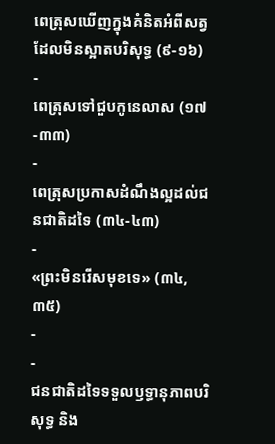ពេត្រុសឃើញក្នុងគំនិតអំពីសត្វដែលមិនស្អាតបរិសុទ្ធ (៩-១៦)
-
ពេត្រុសទៅជួបកូនេលាស (១៧-៣៣)
-
ពេត្រុសប្រកាសដំណឹងល្អដល់ជនជាតិដទៃ (៣៤-៤៣)
-
«ព្រះមិនរើសមុខទេ» (៣៤, ៣៥)
-
-
ជនជាតិដទៃទទួលឫទ្ធានុភាពបរិសុទ្ធ និង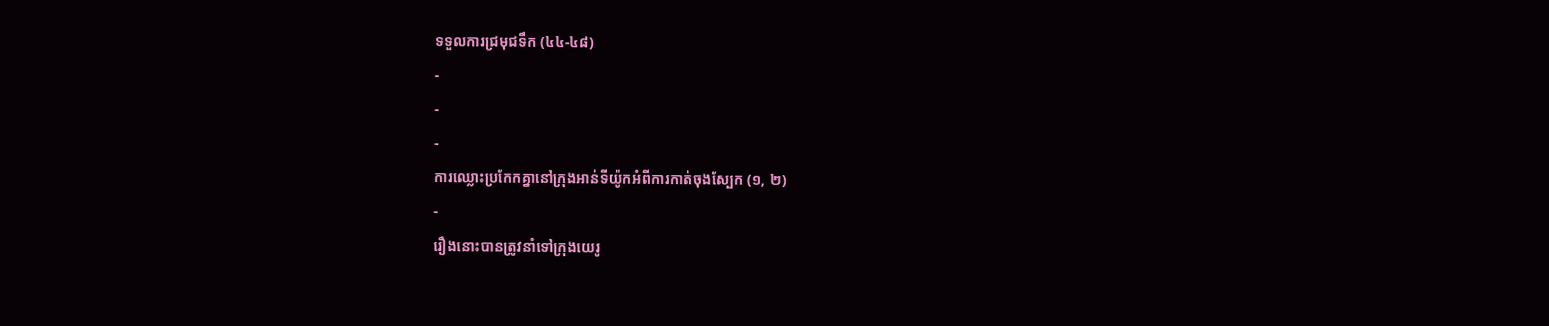ទទួលការជ្រមុជទឹក (៤៤-៤៨)
-
-
-
ការឈ្លោះប្រកែកគ្នានៅក្រុងអាន់ទីយ៉ូកអំពីការកាត់ចុងស្បែក (១, ២)
-
រឿងនោះបានត្រូវនាំទៅក្រុងយេរូ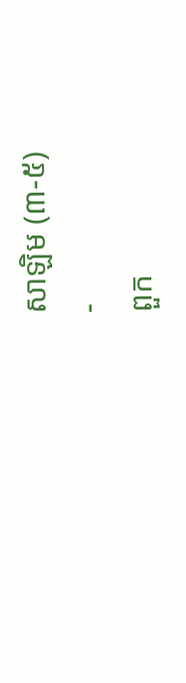សាឡិម (៣-៥)
-
ពួក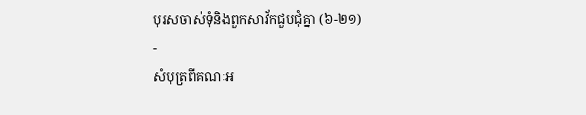បុរសចាស់ទុំនិងពួកសាវ័កជួបជុំគ្នា (៦-២១)
-
សំបុត្រពីគណៈអ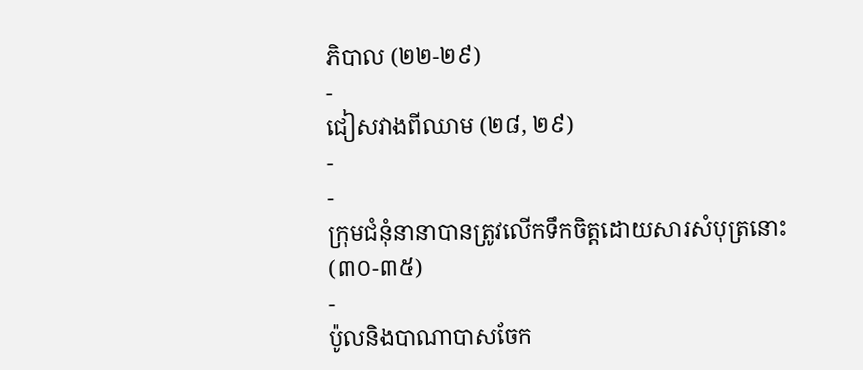ភិបាល (២២-២៩)
-
ជៀសវាងពីឈាម (២៨, ២៩)
-
-
ក្រុមជំនុំនានាបានត្រូវលើកទឹកចិត្តដោយសារសំបុត្រនោះ (៣០-៣៥)
-
ប៉ូលនិងបាណាបាសចែក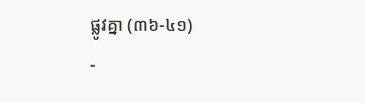ផ្លូវគ្នា (៣៦-៤១)
-